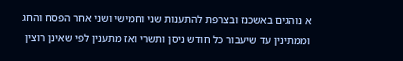א נוהגים באשכנז ובצרפת להתענות שני וחמישי ושני אחר הפסח והחג וממתינין עד שיעבור כל חודש ניסן ותשרי ואז מתענין לפי שאינן רוצין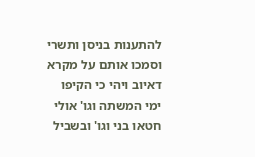להתענות בניסן ותשרי וסמכו אותם על מקרא דאיוב ויהי כי הקיפו ימי המשתה וגו' אולי חטאו בני וגו' ובשביל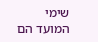שימי המועד הם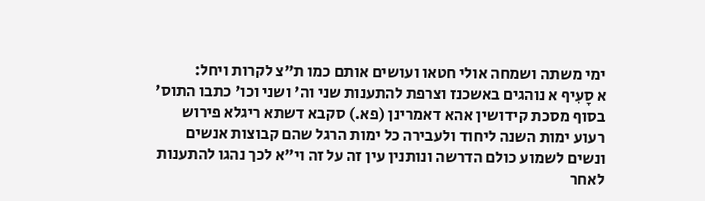ימי משתה ושמחה אולי חטאו ועושים אותם כמו ת"צ לקרות ויחל:
א סָעִיף א נוהגים באשכנז וצרפת להתענות שני וה' ושני וכו' כתבו התוס' בסוף מסכת קידושין אהא דאמרינן (פא.) סקבא דשתא ריגלא פירוש רעוע ימות השנה ליחוד ולעבירה כל ימות הרגל שהם קבוצות אנשים ונשים לשמוע כולם הדרשה ונותנין עין זה על זה וי"א לכך נהגו להתענות לאחר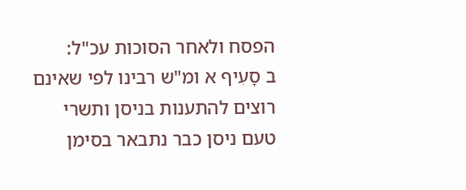הפסח ולאחר הסוכות עכ"ל:
ב סָעִיף א ומ"ש רבינו לפי שאינם רוצים להתענות בניסן ותשרי טעם ניסן כבר נתבאר בסימן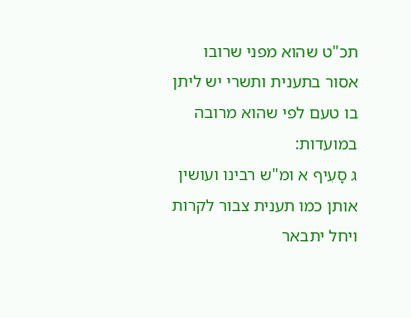תכ"ט שהוא מפני שרובו אסור בתענית ותשרי יש ליתן בו טעם לפי שהוא מרובה במועדות:
ג סָעִיף א ומ"ש רבינו ועושין אותן כמו תענית צבור לקרות ויחל יתבאר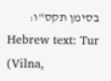בסימן תקס"ו:
Hebrew text: Tur (Vilna,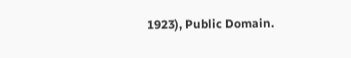1923), Public Domain.